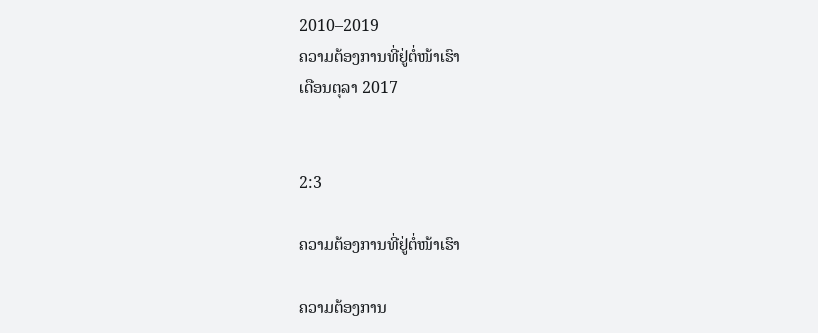2010–2019
ຄວາມຕ້ອງການທີ່ຢູ່ຕໍ່ໜ້າເຮົາ
ເດືອນຕຸລາ 2017


2:3

ຄວາມຕ້ອງການທີ່ຢູ່ຕໍ່ໜ້າເຮົາ

ຄວາມຕ້ອງການ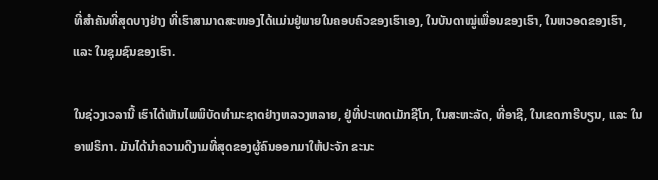ທີ່ສຳຄັນທີ່ສຸດບາງຢ່າງ ທີ່ເຮົາສາມາດສະໜອງໄດ້ແມ່ນຢູ່ພາຍໃນຄອບຄົວຂອງເຮົາເອງ, ໃນບັນດາໝູ່ເພື່ອນຂອງເຮົາ, ໃນຫວອດຂອງເຮົາ, ແລະ ໃນຊຸມຊົນຂອງເຮົາ.

ໃນຊ່ວງເວລານີ້ ເຮົາໄດ້ເຫັນໄພພິບັດທຳມະຊາດຢ່າງຫລວງຫລາຍ, ຢູ່ທີ່ປະເທດເມັກຊີໂກ, ໃນສະຫະລັດ, ທີ່ອາຊີ, ໃນເຂດກາຣີບຽນ, ແລະ ໃນອາຟຣິກາ. ມັນໄດ້ນຳຄວາມດີງາມທີ່ສຸດຂອງຜູ້ຄົນອອກມາໃຫ້ປະຈັກ ຂະນະ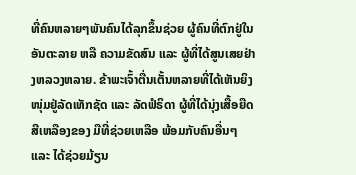ທີ່ຄົນຫລາຍໆພັນຄົນໄດ້ລຸກຂຶ້ນຊ່ວຍ ຜູ້ຄົນທີ່ຕົກຢູ່ໃນອັນຕະລາຍ ຫລື ຄວາມຂັດສົນ ແລະ ຜູ້ທີ່ໄດ້ສູນເສຍຢ່າງຫລວງຫລາຍ. ຂ້າພະເຈົ້າຕື່ນເຕັ້ນຫລາຍທີ່ໄດ້ເຫັນຍິງໜຸ່ມຢູ່ລັດເທັກຊັດ ແລະ ລັດຟໍຣິດາ ຜູ້ທີ່ໄດ້ນຸ່ງເສື້ອຍືດສີເຫລືອງຂອງ ມືທີ່ຊ່ວຍເຫລືອ ພ້ອມກັບຄົນອື່ນໆ ແລະ ໄດ້ຊ່ວຍມ້ຽນ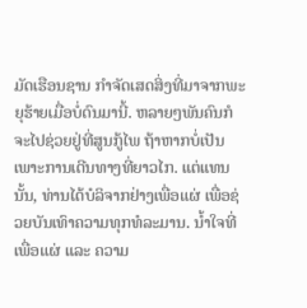ມັດເຮືອນຊານ ກຳຈັດເສດສິ່ງທີ່ມາຈາກພະຍຸຮ້າຍເມື່ອບໍ່ດົນມານີ້. ຫລາຍໆພັນຄົນກໍຈະໄປຊ່ວຍຢູ່ທີ່ສູນກູ້ໄພ ຖ້າຫາກບໍ່ເປັນເພາະການເດີນທາງທີ່ຍາວໄກ. ແຕ່ແທນນັ້ນ, ທ່ານໄດ້ບໍລິຈາກຢ່າງເພື່ອແຜ່ ເພື່ອຊ່ວຍບັນເທົາຄວາມທຸກທໍລະມານ. ນ້ຳໃຈທີ່ເພື່ອແຜ່ ແລະ ຄວາມ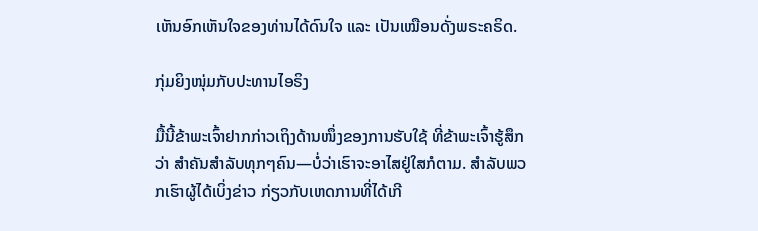ເຫັນອົກເຫັນໃຈຂອງທ່ານໄດ້ດົນໃຈ ແລະ ເປັນເໝືອນດັ່ງພຣະຄຣິດ.

ກຸ່ມຍິງໜຸ່ມກັບປະທານໄອຣິງ

ມື້ນີ້ຂ້າພະເຈົ້າຢາກກ່າວເຖິງດ້ານໜຶ່ງຂອງການຮັບໃຊ້ ທີ່ຂ້າພະເຈົ້າຮູ້ສຶກວ່າ ສຳຄັນສຳລັບທຸກໆຄົນ—ບໍ່ວ່າເຮົາຈະອາໄສຢູ່ໃສກໍຕາມ. ສຳລັບພວກເຮົາຜູ້ໄດ້ເບິ່ງຂ່າວ ກ່ຽວກັບເຫດການທີ່ໄດ້ເກີ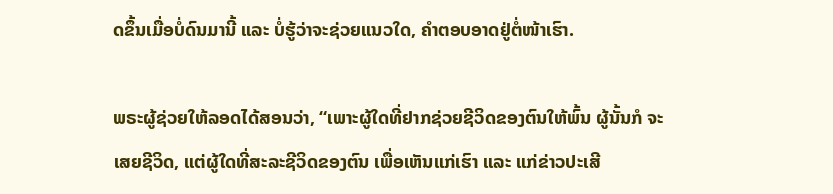ດຂຶ້ນເມື່ອບໍ່ດົນມານີ້ ແລະ ບໍ່ຮູ້ວ່າຈະຊ່ວຍແນວໃດ, ຄຳຕອບອາດຢູ່ຕໍ່ໜ້າເຮົາ.

ພຣະຜູ້ຊ່ວຍໃຫ້ລອດໄດ້ສອນວ່າ, “ເພາະຜູ້ໃດທີ່ຢາກຊ່ວຍຊີວິດຂອງຕົນໃຫ້ພົ້ນ ຜູ້ນັ້ນກໍ ຈະເສຍຊີວິດ, ແຕ່ຜູ້ໃດທີ່ສະລະຊີວິດຂອງຕົນ ເພື່ອເຫັນແກ່ເຮົາ ແລະ ແກ່ຂ່າວປະເສີ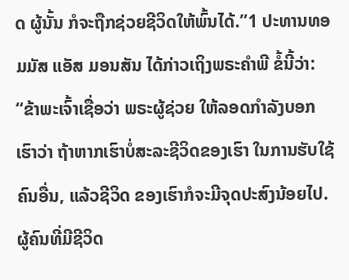ດ ຜູ້ນັ້ນ ກໍຈະຖືກຊ່ວຍຊີວິດໃຫ້ພົ້ນໄດ້.”1 ປະທານທອມມັສ ແອັສ ມອນສັນ ໄດ້ກ່າວເຖິງພຣະຄຳພີ ຂໍ້ນີ້ວ່າ: “ຂ້າພະເຈົ້າເຊື່ອວ່າ ພຣະຜູ້ຊ່ວຍ ໃຫ້ລອດກຳລັງບອກເຮົາວ່າ ຖ້າຫາກເຮົາບໍ່ສະລະຊີວິດຂອງເຮົາ ໃນການຮັບໃຊ້ຄົນອື່ນ, ແລ້ວຊີວິດ ຂອງເຮົາກໍຈະມີຈຸດປະສົງນ້ອຍໄປ. ຜູ້ຄົນທີ່ມີຊີວິດ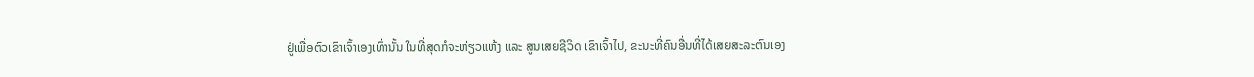ຢູ່ເພື່ອຕົວເຂົາເຈົ້າເອງເທົ່ານັ້ນ ໃນທີ່ສຸດກໍຈະຫ່ຽວແຫ້ງ ແລະ ສູນເສຍຊີວິດ ເຂົາເຈົ້າໄປ, ຂະນະທີ່ຄົນອື່ນທີ່ໄດ້ເສຍສະລະຕົນເອງ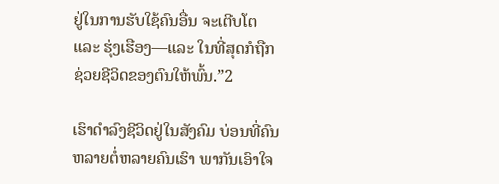ຢູ່ໃນການຮັບໃຊ້ຄົນອື່ນ ຈະເຕີບໂຕ ແລະ ຮຸ່ງເຮືອງ—ແລະ ໃນທີ່ສຸດກໍຖືກຊ່ວຍຊີວິດຂອງຕົນໃຫ້ພົ້ນ.”2

ເຮົາດຳລົງຊີວິດຢູ່ໃນສັງຄົມ ບ່ອນທີ່ຄົນຫລາຍຕໍ່ຫລາຍຄົນເຮົາ ພາກັນເອົາໃຈ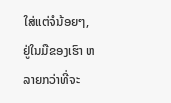ໃສ່ແຕ່ຈໍນ້ອຍໆ, ຢູ່ໃນມືຂອງເຮົາ ຫລາຍກວ່າທີ່ຈະ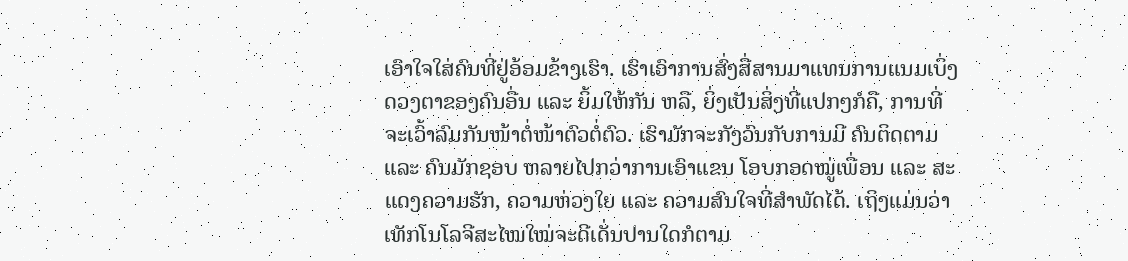ເອົາໃຈໃສ່ຄົນທີ່ຢູ່ອ້ອມຂ້າງເຮົາ. ເຮົາເອົາການສົ່ງສື່ສານມາແທນການແນມເບິ່ງດວງຕາຂອງຄົນອື່ນ ແລະ ຍິ້ມໃຫ້ກັນ ຫລື, ຍິ່ງເປັນສິ່ງທີ່ແປກໆກໍຄື, ການທີ່ຈະເວົ້າລົມກັນໜ້າຕໍ່ໜ້າຕົວຕໍ່ຕົວ. ເຮົາມັກຈະກັງວົນກັບການມີ ຄົນຕິດຕາມ ແລະ ຄົນມັກຊອບ ຫລາຍໄປກວ່າການເອົາແຂນ ໂອບກອດໝູ່ເພື່ອນ ແລະ ສະແດງຄວາມຮັກ, ຄວາມຫ່ວງໃຍ ແລະ ຄວາມສົນໃຈທີ່ສຳພັດໄດ້. ເຖິງແມ່ນວ່າເທັກໂນໂລຈີສະໄໝໃໝ່ຈະດີເດັ່ນປານໃດກໍຕາມ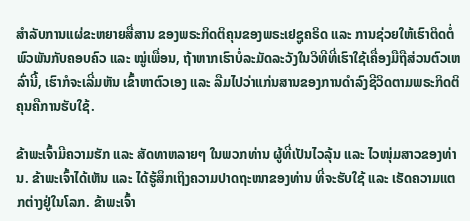ສຳລັບການແຜ່ຂະຫຍາຍສື່ສານ ຂອງພຣະກິດຕິຄຸນຂອງພຣະເຢຊູຄຣິດ ແລະ ການຊ່ວຍໃຫ້ເຮົາຕິດຕໍ່ພົວພັນກັບຄອບຄົວ ແລະ ໝູ່ເພື່ອນ, ຖ້າຫາກເຮົາບໍ່ລະມັດລະວັງໃນວິທີທີ່ເຮົາໃຊ້ເຄື່ອງມືຖືສ່ວນຕົວເຫລົ່ານີ້, ເຮົາກໍຈະເລີ່ມຫັນ ເຂົ້າຫາຕົວເອງ ແລະ ລືມໄປວ່າແກ່ນສານຂອງການດຳລົງຊີວິດຕາມພຣະກິດຕິຄຸນຄືການຮັບໃຊ້.

ຂ້າພະເຈົ້າມີຄວາມຮັກ ແລະ ສັດທາຫລາຍໆ ໃນພວກທ່ານ ຜູ້ທີ່ເປັນໄວລຸ້ນ ແລະ ໄວໜຸ່ມສາວຂອງທ່ານ. ຂ້າພະເຈົ້າໄດ້ເຫັນ ແລະ ໄດ້ຮູ້ສຶກເຖິງຄວາມປາດຖະໜາຂອງທ່ານ ທີ່ຈະຮັບໃຊ້ ແລະ ເຮັດຄວາມແຕກຕ່າງຢູ່ໃນໂລກ. ຂ້າພະເຈົ້າ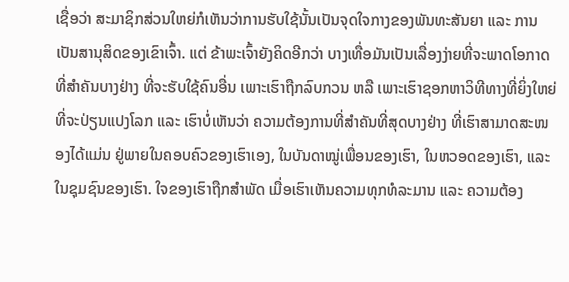ເຊື່ອວ່າ ສະມາຊິກສ່ວນໃຫຍ່ກໍເຫັນວ່າການຮັບໃຊ້ນັ້ນເປັນຈຸດໃຈກາງຂອງພັນທະສັນຍາ ແລະ ການເປັນສານຸສິດຂອງເຂົາເຈົ້າ. ແຕ່ ຂ້າພະເຈົ້າຍັງຄິດອີກວ່າ ບາງເທື່ອມັນເປັນເລື່ອງງ່າຍທີ່ຈະພາດໂອກາດທີ່ສຳຄັນບາງຢ່າງ ທີ່ຈະຮັບໃຊ້ຄົນອື່ນ ເພາະເຮົາຖືກລົບກວນ ຫລື ເພາະເຮົາຊອກຫາວິທີທາງທີ່ຍິ່ງໃຫຍ່ ທີ່ຈະປ່ຽນແປງໂລກ ແລະ ເຮົາບໍ່ເຫັນວ່າ ຄວາມຕ້ອງການທີ່ສຳຄັນທີ່ສຸດບາງຢ່າງ ທີ່ເຮົາສາມາດສະໜອງໄດ້ແມ່ນ ຢູ່ພາຍໃນຄອບຄົວຂອງເຮົາເອງ, ໃນບັນດາໝູ່ເພື່ອນຂອງເຮົາ, ໃນຫວອດຂອງເຮົາ, ແລະ ໃນຊຸມຊົນຂອງເຮົາ. ໃຈຂອງເຮົາຖືກສຳພັດ ເມື່ອເຮົາເຫັນຄວາມທຸກທໍລະມານ ແລະ ຄວາມຕ້ອງ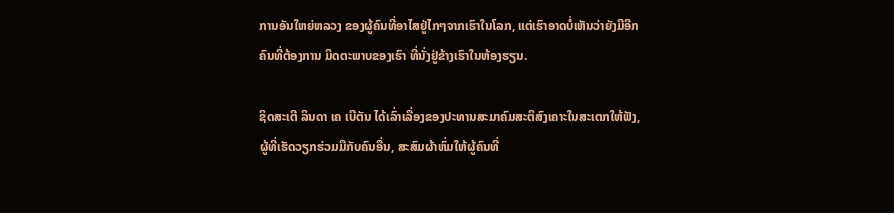ການອັນໃຫຍ່ຫລວງ ຂອງຜູ້ຄົນທີ່ອາໄສຢູ່ໄກໆຈາກເຮົາໃນໂລກ, ແຕ່ເຮົາອາດບໍ່ເຫັນວ່າຍັງມີອີກຄົນທີ່ຕ້ອງການ ມິດຕະພາບຂອງເຮົາ ທີ່ນັ່ງຢູ່ຂ້າງເຮົາໃນຫ້ອງຮຽນ.

ຊິດສະເຕີ ລິນດາ ເຄ ເບີຕັນ ໄດ້ເລົ່າເລື່ອງຂອງປະທານສະມາຄົມສະຕິສົງເຄາະໃນສະເຕກໃຫ້ຟັງ, ຜູ້ທີ່ເຮັດວຽກຮ່ວມມືກັບຄົນອື່ນ, ສະສົມຜ້າຫົ່ມໃຫ້ຜູ້ຄົນທີ່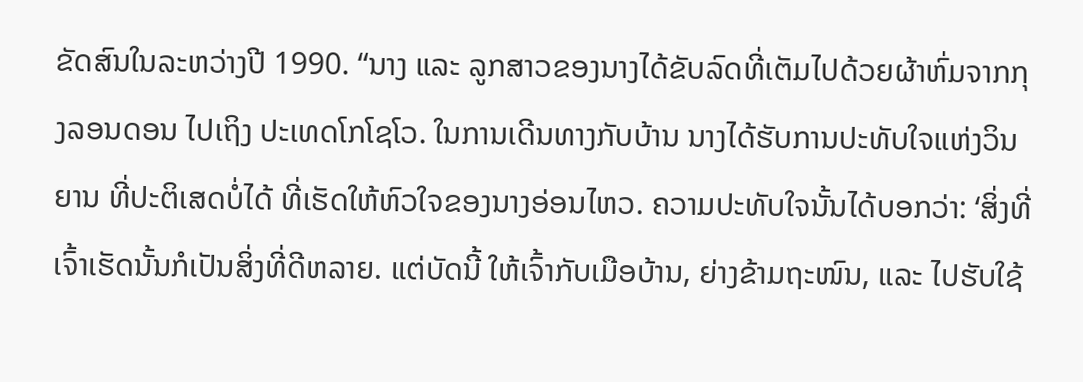ຂັດສົນໃນລະຫວ່າງປີ 1990. “ນາງ ແລະ ລູກສາວຂອງນາງໄດ້ຂັບລົດທີ່ເຕັມໄປດ້ວຍຜ້າຫົ່ມຈາກກຸງລອນດອນ ໄປເຖິງ ປະເທດໂກໂຊໂວ. ໃນການເດີນທາງກັບບ້ານ ນາງໄດ້ຮັບການປະທັບໃຈແຫ່ງວິນຍານ ທີ່ປະຕິເສດບໍ່ໄດ້ ທີ່ເຮັດໃຫ້ຫົວໃຈຂອງນາງອ່ອນໄຫວ. ຄວາມປະທັບໃຈນັ້ນໄດ້ບອກວ່າ: ‘ສິ່ງທີ່ເຈົ້າເຮັດນັ້ນກໍເປັນສິ່ງທີ່ດີຫລາຍ. ແຕ່ບັດນີ້ ໃຫ້ເຈົ້າກັບເມືອບ້ານ, ຍ່າງຂ້າມຖະໜົນ, ແລະ ໄປຮັບໃຊ້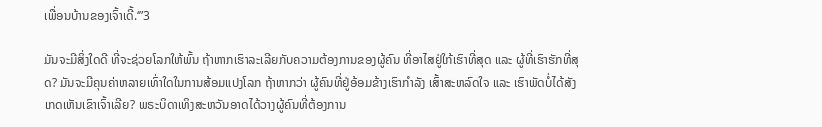ເພື່ອນບ້ານຂອງເຈົ້າເດີ້.‘”3

ມັນຈະມີສິ່ງໃດດີ ທີ່ຈະຊ່ວຍໂລກໃຫ້ພົ້ນ ຖ້າຫາກເຮົາລະເລີຍກັບຄວາມຕ້ອງການຂອງຜູ້ຄົນ ທີ່ອາໄສຢູ່ໃກ້ເຮົາທີ່ສຸດ ແລະ ຜູ້ທີ່ເຮົາຮັກທີ່ສຸດ? ມັນຈະມີຄຸນຄ່າຫລາຍເທົ່າໃດໃນການສ້ອມແປງໂລກ ຖ້າຫາກວ່າ ຜູ້ຄົນທີ່ຢູ່ອ້ອມຂ້າງເຮົາກຳລັງ ເສົ້າສະຫລົດໃຈ ແລະ ເຮົາພັດບໍ່ໄດ້ສັງເກດເຫັນເຂົາເຈົ້າເລີຍ? ພຣະບິດາເທິງສະຫວັນອາດໄດ້ວາງຜູ້ຄົນທີ່ຕ້ອງການ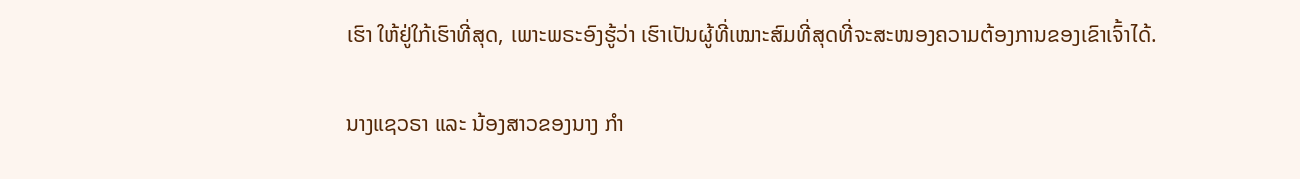ເຮົາ ໃຫ້ຢູ່ໃກ້ເຮົາທີ່ສຸດ, ເພາະພຣະອົງຮູ້ວ່າ ເຮົາເປັນຜູ້ທີ່ເໝາະສົມທີ່ສຸດທີ່ຈະສະໜອງຄວາມຕ້ອງການຂອງເຂົາເຈົ້າໄດ້.

ນາງແຊວຣາ ແລະ ນ້ອງສາວຂອງນາງ ກຳ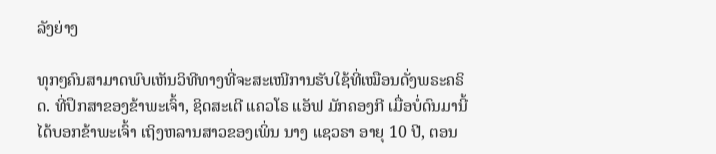ລັງຍ່າງ

ທຸກໆຄົນສາມາດພົບເຫັນວິທີທາງທີ່ຈະສະເໜີການຮັບໃຊ້ທີ່ເໝືອນດັ່ງພຣະຄຣິດ. ທີ່ປຶກສາຂອງຂ້າພະເຈົ້າ, ຊິດສະເຕີ ແຄວໂຣ ແອັຟ ມັກຄອງກີ ເມື່ອບໍ່ດົນມານີ້ໄດ້ບອກຂ້າພະເຈົ້າ ເຖິງຫລານສາວຂອງເພິ່ນ ນາງ ແຊວຣາ ອາຍຸ 10 ປີ, ຕອນ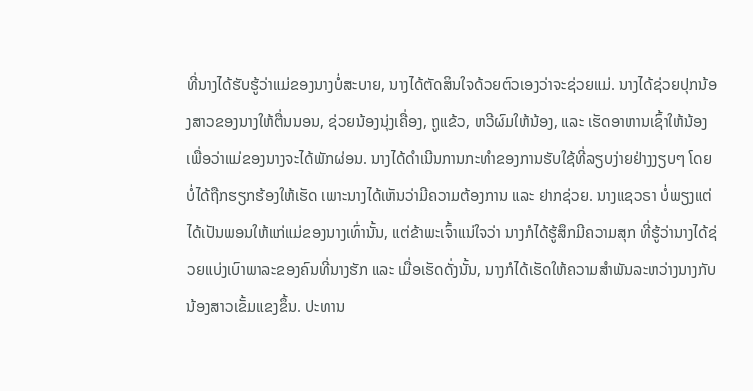ທີ່ນາງໄດ້ຮັບຮູ້ວ່າແມ່ຂອງນາງບໍ່ສະບາຍ, ນາງໄດ້ຕັດສິນໃຈດ້ວຍຕົວເອງວ່າຈະຊ່ວຍແມ່. ນາງໄດ້ຊ່ວຍປຸກນ້ອງສາວຂອງນາງໃຫ້ຕື່ນນອນ, ຊ່ວຍນ້ອງນຸ່ງເຄື່ອງ, ຖູແຂ້ວ, ຫວີຜົມໃຫ້ນ້ອງ, ແລະ ເຮັດອາຫານເຊົ້າໃຫ້ນ້ອງ ເພື່ອວ່າແມ່ຂອງນາງຈະໄດ້ພັກຜ່ອນ. ນາງໄດ້ດຳເນີນການກະທຳຂອງການຮັບໃຊ້ທີ່ລຽບງ່າຍຢ່າງງຽບໆ ໂດຍບໍ່ໄດ້ຖືກຮຽກຮ້ອງໃຫ້ເຮັດ ເພາະນາງໄດ້ເຫັນວ່າມີຄວາມຕ້ອງການ ແລະ ຢາກຊ່ວຍ. ນາງແຊວຣາ ບໍ່ພຽງແຕ່ໄດ້ເປັນພອນໃຫ້ແກ່ແມ່ຂອງນາງເທົ່ານັ້ນ, ແຕ່ຂ້າພະເຈົ້າແນ່ໃຈວ່າ ນາງກໍໄດ້ຮູ້ສຶກມີຄວາມສຸກ ທີ່ຮູ້ວ່ານາງໄດ້ຊ່ວຍແບ່ງເບົາພາລະຂອງຄົນທີ່ນາງຮັກ ແລະ ເມື່ອເຮັດດັ່ງນັ້ນ, ນາງກໍໄດ້ເຮັດໃຫ້ຄວາມສຳພັນລະຫວ່າງນາງກັບນ້ອງສາວເຂັ້ມແຂງຂຶ້ນ. ປະທານ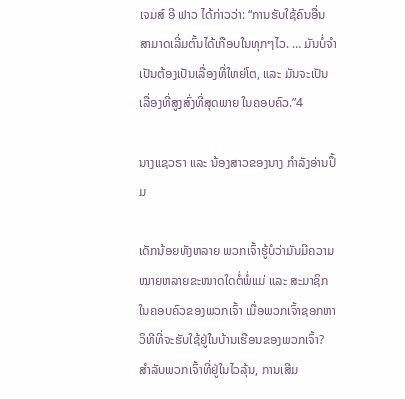ເຈມສ໌ ອີ ຟາວ ໄດ້ກ່າວວ່າ: “ການຮັບໃຊ້ຄົນອື່ນສາມາດເລີ່ມຕົ້ນໄດ້ເກືອບໃນທຸກໆໄວ. … ມັນບໍ່ຈຳເປັນຕ້ອງເປັນເລື່ອງທີ່ໃຫຍ່ໂຕ, ແລະ ມັນຈະເປັນເລື່ອງທີ່ສູງສົ່ງທີ່ສຸດພາຍ ໃນຄອບຄົວ.”4

ນາງແຊວຣາ ແລະ ນ້ອງສາວຂອງນາງ ກຳລັງອ່ານປຶ້ມ

ເດັກນ້ອຍທັງຫລາຍ ພວກເຈົ້າຮູ້ບໍວ່າມັນມີຄວາມໝາຍຫລາຍຂະໜາດໃດຕໍ່ພໍ່ແມ່ ແລະ ສະມາຊິກ ໃນຄອບຄົວຂອງພວກເຈົ້າ ເມື່ອພວກເຈົ້າຊອກຫາວິທີທີ່ຈະຮັບໃຊ້ຢູ່ໃນບ້ານເຮືອນຂອງພວກເຈົ້າ? ສຳລັບພວກເຈົ້າທີ່ຢູ່ໃນໄວລຸ້ນ, ການເສີມ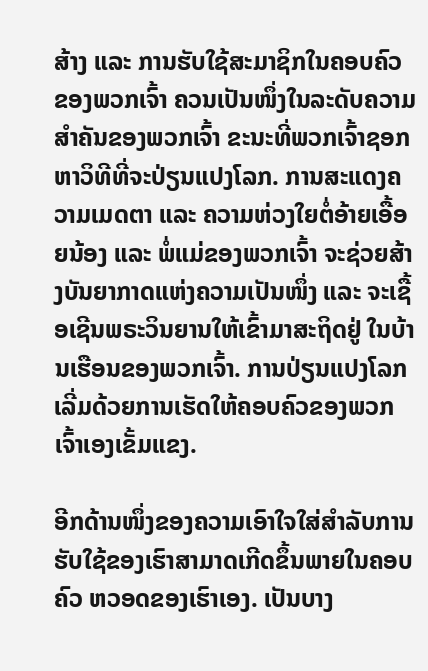ສ້າງ ແລະ ການຮັບໃຊ້ສະມາຊິກໃນຄອບຄົວຂອງພວກເຈົ້າ ຄວນເປັນໜຶ່ງໃນລະດັບຄວາມສຳຄັນຂອງພວກເຈົ້າ ຂະນະທີ່ພວກເຈົ້າຊອກຫາວິທີທີ່ຈະປ່ຽນແປງໂລກ. ການສະແດງຄວາມເມດຕາ ແລະ ຄວາມຫ່ວງໃຍຕໍ່ອ້າຍເອື້ອຍນ້ອງ ແລະ ພໍ່ແມ່ຂອງພວກເຈົ້າ ຈະຊ່ວຍສ້າງບັນຍາກາດແຫ່ງຄວາມເປັນໜຶ່ງ ແລະ ຈະເຊື້ອເຊີນພຣະວິນຍານໃຫ້ເຂົ້າມາສະຖິດຢູ່ ໃນບ້ານເຮືອນຂອງພວກເຈົ້າ. ການປ່ຽນແປງໂລກເລີ່ມດ້ວຍການເຮັດໃຫ້ຄອບຄົວຂອງພວກເຈົ້າເອງເຂັ້ມແຂງ.

ອີກດ້ານໜຶ່ງຂອງຄວາມເອົາໃຈໃສ່ສຳລັບການຮັບໃຊ້ຂອງເຮົາສາມາດເກີດຂຶ້ນພາຍໃນຄອບຄົວ ຫວອດຂອງເຮົາເອງ. ເປັນບາງ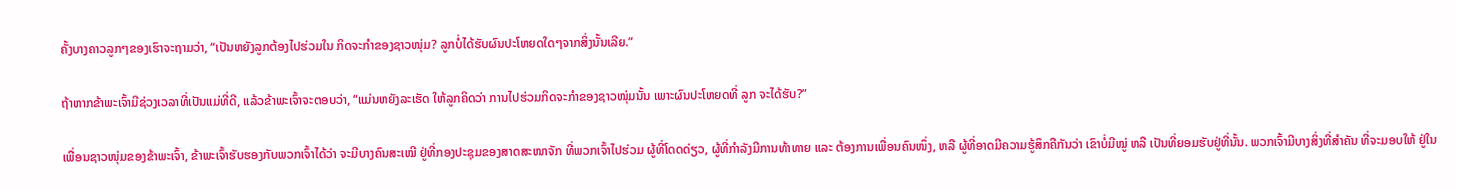ຄັ້ງບາງຄາວລູກໆຂອງເຮົາຈະຖາມວ່າ, “ເປັນຫຍັງລູກຕ້ອງໄປຮ່ວມໃນ ກິດຈະກຳຂອງຊາວໜຸ່ມ? ລູກບໍ່ໄດ້ຮັບຜົນປະໂຫຍດໃດໆຈາກສິ່ງນັ້ນເລີຍ.”

ຖ້າຫາກຂ້າພະເຈົ້າມີຊ່ວງເວລາທີ່ເປັນແມ່ທີ່ດີ, ແລ້ວຂ້າພະເຈົ້າຈະຕອບວ່າ, “ແມ່ນຫຍັງລະເຮັດ ໃຫ້ລູກຄິດວ່າ ການໄປຮ່ວມກິດຈະກຳຂອງຊາວໜຸ່ມນັ້ນ ເພາະຜົນປະໂຫຍດທີ່ ລູກ ຈະໄດ້ຮັບ?”

ເພື່ອນຊາວໜຸ່ມຂອງຂ້າພະເຈົ້າ, ຂ້າພະເຈົ້າຮັບຮອງກັບພວກເຈົ້າໄດ້ວ່າ ຈະມີບາງຄົນສະເໝີ ຢູ່ທີ່ກອງປະຊຸມຂອງສາດສະໜາຈັກ ທີ່ພວກເຈົ້າໄປຮ່ວມ ຜູ້ທີ່ໂດດດ່ຽວ, ຜູ້ທີ່ກຳລັງມີການທ້າທາຍ ແລະ ຕ້ອງການເພື່ອນຄົນໜຶ່ງ, ຫລື ຜູ້ທີ່ອາດມີຄວາມຮູ້ສຶກຄືກັນວ່າ ເຂົາບໍ່ມີໝູ່ ຫລື ເປັນທີ່ຍອມຮັບຢູ່ທີ່ນັ້ນ. ພວກເຈົ້າມີບາງສິ່ງທີ່ສຳຄັນ ທີ່ຈະມອບໃຫ້ ຢູ່ໃນ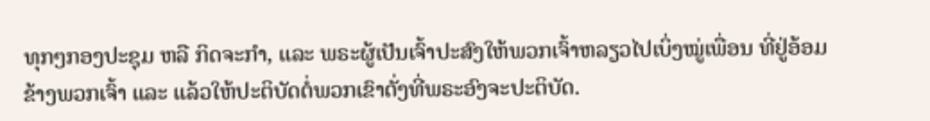ທຸກໆກອງປະຊຸມ ຫລື ກິດຈະກຳ, ແລະ ພຣະຜູ້ເປັນເຈົ້າປະສົງໃຫ້ພວກເຈົ້າຫລຽວໄປເບິ່ງໝູ່ເພື່ອນ ທີ່ຢູ່ອ້ອມຂ້າງພວກເຈົ້າ ແລະ ແລ້ວໃຫ້ປະຕິບັດຕໍ່ພວກເຂົາດັ່ງທີ່ພຣະອົງຈະປະຕິບັດ.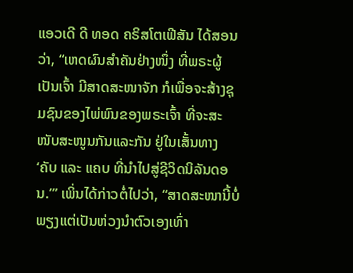ແອວເດີ ດີ ທອດ ຄຣິສໂຕເຟີສັນ ໄດ້ສອນວ່າ, “ເຫດຜົນສຳຄັນຢ່າງໜຶ່ງ ທີ່ພຣະຜູ້ເປັນເຈົ້າ ມີສາດສະໜາຈັກ ກໍເພື່ອຈະສ້າງຊຸມຊົນຂອງໄພ່ພົນຂອງພຣະເຈົ້າ ທີ່ຈະສະໜັບສະໜູນກັນແລະກັນ ຢູ່ໃນເສັ້ນທາງ ‘ຄັບ ແລະ ແຄບ ທີ່ນຳໄປສູ່ຊີວິດນິລັນດອນ.’” ເພິ່ນໄດ້ກ່າວຕໍ່ໄປວ່າ, “ສາດສະໜານີ້ບໍ່ພຽງແຕ່ເປັນຫ່ວງນຳຕົວເອງເທົ່າ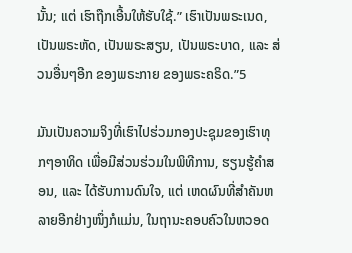ນັ້ນ; ແຕ່ ເຮົາຖືກເອີ້ນໃຫ້ຮັບໃຊ້.” ເຮົາເປັນພຣະເນດ, ເປັນພຣະຫັດ, ເປັນພຣະສຽນ, ເປັນພຣະບາດ, ແລະ ສ່ວນອື່ນໆອີກ ຂອງພຣະກາຍ ຂອງພຣະຄຣິດ.”5

ມັນເປັນຄວາມຈິງທີ່ເຮົາໄປຮ່ວມກອງປະຊຸມຂອງເຮົາທຸກໆອາທິດ ເພື່ອມີສ່ວນຮ່ວມໃນພິທີການ, ຮຽນຮູ້ຄຳສອນ, ແລະ ໄດ້ຮັບການດົນໃຈ, ແຕ່ ເຫດຜົນທີ່ສຳຄັນຫລາຍອີກຢ່າງໜຶ່ງກໍແມ່ນ, ໃນຖານະຄອບຄົວໃນຫວອດ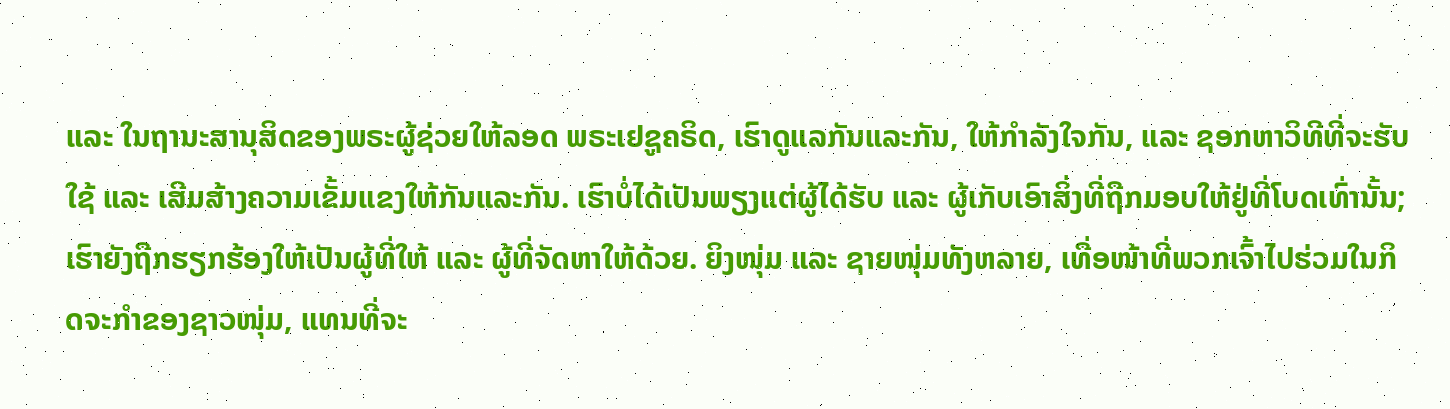ແລະ ໃນຖານະສານຸສິດຂອງພຣະຜູ້ຊ່ວຍໃຫ້ລອດ ພຣະເຢຊູຄຣິດ, ເຮົາດູແລກັນແລະກັນ, ໃຫ້ກຳລັງໃຈກັນ, ແລະ ຊອກຫາວິທີທີ່ຈະຮັບໃຊ້ ແລະ ເສີມສ້າງຄວາມເຂັ້ມແຂງໃຫ້ກັນແລະກັນ. ເຮົາບໍ່ໄດ້ເປັນພຽງແຕ່ຜູ້ໄດ້ຮັບ ແລະ ຜູ້ເກັບເອົາສິ່ງທີ່ຖືກມອບໃຫ້ຢູ່ທີ່ໂບດເທົ່ານັ້ນ; ເຮົາຍັງຖືກຮຽກຮ້ອງໃຫ້ເປັນຜູ້ທີ່ໃຫ້ ແລະ ຜູ້ທີ່ຈັດຫາໃຫ້ດ້ວຍ. ຍິງໜຸ່ມ ແລະ ຊາຍໜຸ່ມທັງຫລາຍ, ເທື່ອໜ້າທີ່ພວກເຈົ້າໄປຮ່ວມໃນກິດຈະກຳຂອງຊາວໜຸ່ມ, ແທນທີ່ຈະ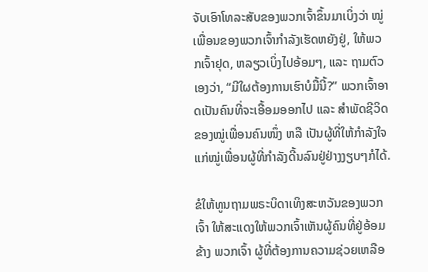ຈັບເອົາໂທລະສັບຂອງພວກເຈົ້າຂຶ້ນມາເບິ່ງວ່າ ໝູ່ເພື່ອນຂອງພວກເຈົ້າກຳລັງເຮັດຫຍັງຢູ່, ໃຫ້ພວກເຈົ້າຢຸດ, ຫລຽວເບິ່ງໄປອ້ອມໆ, ແລະ ຖາມຕົວເອງວ່າ, “ມີໃຜຕ້ອງການເຮົາບໍມື້ນີ້?” ພວກເຈົ້າອາດເປັນຄົນທີ່ຈະເອື້ອມອອກໄປ ແລະ ສຳພັດຊີວິດຂອງໝູ່ເພື່ອນຄົນໜຶ່ງ ຫລື ເປັນຜູ້ທີ່ໃຫ້ກຳລັງໃຈແກ່ໝູ່ເພື່ອນຜູ້ທີ່ກຳລັງດີ້ນລົນຢູ່ຢ່າງງຽບໆກໍໄດ້.

ຂໍໃຫ້ທູນຖາມພຣະບິດາເທິງສະຫວັນຂອງພວກເຈົ້າ ໃຫ້ສະແດງໃຫ້ພວກເຈົ້າເຫັນຜູ້ຄົນທີ່ຢູ່ອ້ອມຂ້າງ ພວກເຈົ້າ ຜູ້ທີ່ຕ້ອງການຄວາມຊ່ວຍເຫລືອ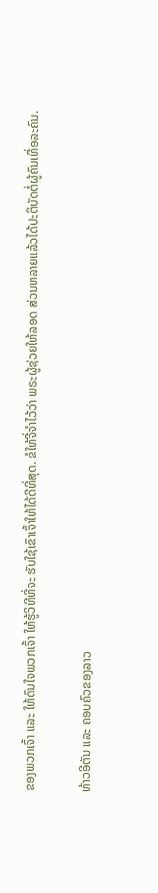ຂອງພວກເຈົ້າ ແລະ ໃຫ້ດົນໃຈພວກເຈົ້າ ໃຫ້ຮູ້ວິທີທີ່ຈະ ຮັບໃຊ້ເຂົາເຈົ້າໃຫ້ໄດ້ດີທີ່ສຸດ. ຂໍໃຫ້ຈື່ຈຳໄວ້ວ່າ ພຣະຜູ້ຊ່ວຍໃຫ້ລອດ ສ່ວນຫລາຍແລ້ວໄດ້ປະຕິບັດຕໍ່ຜູ້ຄົນເທື່ອລະຄົນ.

ທ້າວອີຕັນ ແລະ ຄອບຄົວຂອງລາວ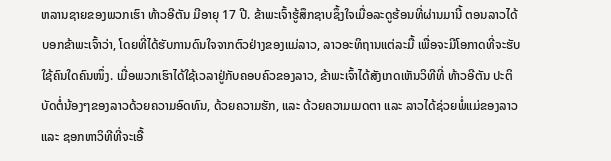ຫລານຊາຍຂອງພວກເຮົາ ທ້າວອີຕັນ ມີອາຍຸ 17 ປີ. ຂ້າພະເຈົ້າຮູ້ສຶກຊາບຊຶ້ງໃຈເມື່ອລະດູຮ້ອນທີ່ຜ່ານມານີ້ ຕອນລາວໄດ້ບອກຂ້າພະເຈົ້າວ່າ, ໂດຍທີ່ໄດ້ຮັບການດົນໃຈຈາກຕົວຢ່າງຂອງແມ່ລາວ, ລາວອະທິຖານແຕ່ລະມື້ ເພື່ອຈະມີໂອກາດທີ່ຈະຮັບໃຊ້ຄົນໃດຄົນໜຶ່ງ. ເມື່ອພວກເຮົາໄດ້ໃຊ້ເວລາຢູ່ກັບຄອບຄົວຂອງລາວ, ຂ້າພະເຈົ້າໄດ້ສັງເກດເຫັນວິທີທີ່ ທ້າວອີຕັນ ປະຕິບັດຕໍ່ນ້ອງໆຂອງລາວດ້ວຍຄວາມອົດທົນ, ດ້ວຍຄວາມຮັກ, ແລະ ດ້ວຍຄວາມເມດຕາ ແລະ ລາວໄດ້ຊ່ວຍພໍ່ແມ່ຂອງລາວ ແລະ ຊອກຫາວິທີທີ່ຈະເອື້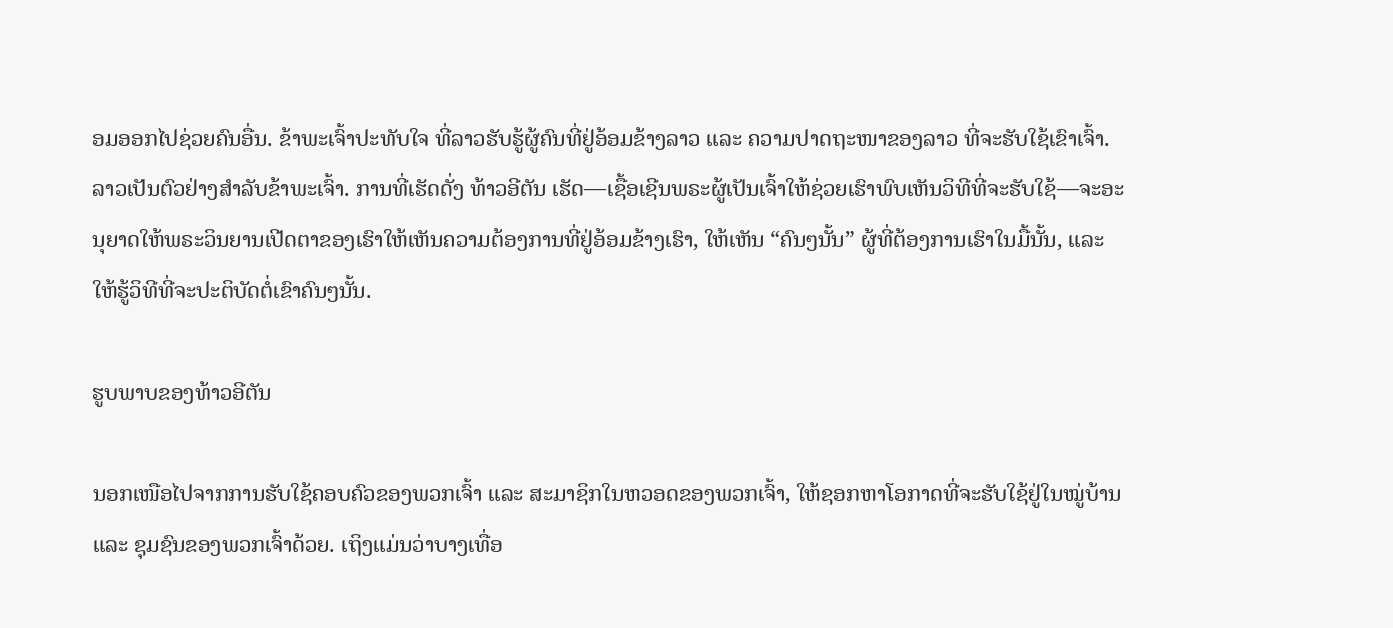ອມອອກໄປຊ່ວຍຄົນອື່ນ. ຂ້າພະເຈົ້າປະທັບໃຈ ທີ່ລາວຮັບຮູ້ຜູ້ຄົນທີ່ຢູ່ອ້ອມຂ້າງລາວ ແລະ ຄວາມປາດຖະໜາຂອງລາວ ທີ່ຈະຮັບໃຊ້ເຂົາເຈົ້າ. ລາວເປັນຕົວຢ່າງສຳລັບຂ້າພະເຈົ້າ. ການທີ່ເຮັດດັ່ງ ທ້າວອີຕັນ ເຮັດ—ເຊື້ອເຊີນພຣະຜູ້ເປັນເຈົ້າໃຫ້ຊ່ວຍເຮົາພົບເຫັນວິທີທີ່ຈະຮັບໃຊ້—ຈະອະນຸຍາດໃຫ້ພຣະວິນຍານເປີດຕາຂອງເຮົາໃຫ້ເຫັນຄວາມຕ້ອງການທີ່ຢູ່ອ້ອມຂ້າງເຮົາ, ໃຫ້ເຫັນ “ຄົນໆນັ້ນ” ຜູ້ທີ່ຕ້ອງການເຮົາໃນມື້ນັ້ນ, ແລະ ໃຫ້ຮູ້ວິທີທີ່ຈະປະຕິບັດຕໍ່ເຂົາຄົນໆນັ້ນ.

ຮູບພາບຂອງທ້າວອີຕັນ

ນອກເໜືອໄປຈາກການຮັບໃຊ້ຄອບຄົວຂອງພວກເຈົ້າ ແລະ ສະມາຊິກໃນຫວອດຂອງພວກເຈົ້າ, ໃຫ້ຊອກຫາໂອກາດທີ່ຈະຮັບໃຊ້ຢູ່ໃນໝູ່ບ້ານ ແລະ ຊຸມຊົນຂອງພວກເຈົ້າດ້ວຍ. ເຖິງແມ່ນວ່າບາງເທື່ອ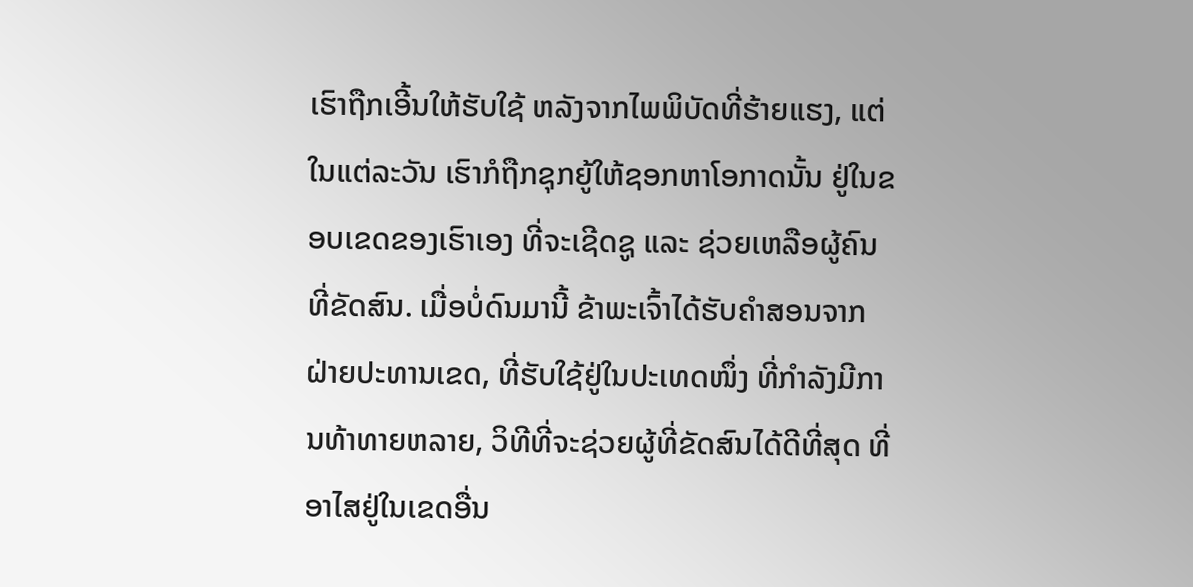ເຮົາຖືກເອີ້ນໃຫ້ຮັບໃຊ້ ຫລັງຈາກໄພພິບັດທີ່ຮ້າຍແຮງ, ແຕ່ໃນແຕ່ລະວັນ ເຮົາກໍຖືກຊຸກຍູ້ໃຫ້ຊອກຫາໂອກາດນັ້ນ ຢູ່ໃນຂອບເຂດຂອງເຮົາເອງ ທີ່ຈະເຊີດຊູ ແລະ ຊ່ວຍເຫລືອຜູ້ຄົນທີ່ຂັດສົນ. ເມື່ອບໍ່ດົນມານີ້ ຂ້າພະເຈົ້າໄດ້ຮັບຄຳສອນຈາກຝ່າຍປະທານເຂດ, ທີ່ຮັບໃຊ້ຢູ່ໃນປະເທດໜຶ່ງ ທີ່ກຳລັງມີການທ້າທາຍຫລາຍ, ວິທີທີ່ຈະຊ່ວຍຜູ້ທີ່ຂັດສົນໄດ້ດີທີ່ສຸດ ທີ່ອາໄສຢູ່ໃນເຂດອື່ນ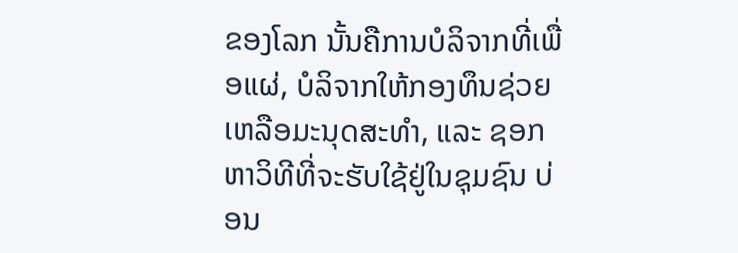ຂອງໂລກ ນັ້ນຄືການບໍລິຈາກທີ່ເພື່ອແຜ່, ບໍລິຈາກໃຫ້ກອງທຶນຊ່ວຍເຫລືອມະນຸດສະທຳ, ແລະ ຊອກຫາວິທີທີ່ຈະຮັບໃຊ້ຢູ່ໃນຊຸມຊົນ ບ່ອນ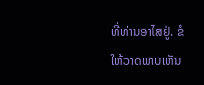ທີ່ທ່ານອາໄສຢູ່. ຂໍໃຫ້ວາດພາບເຫັນ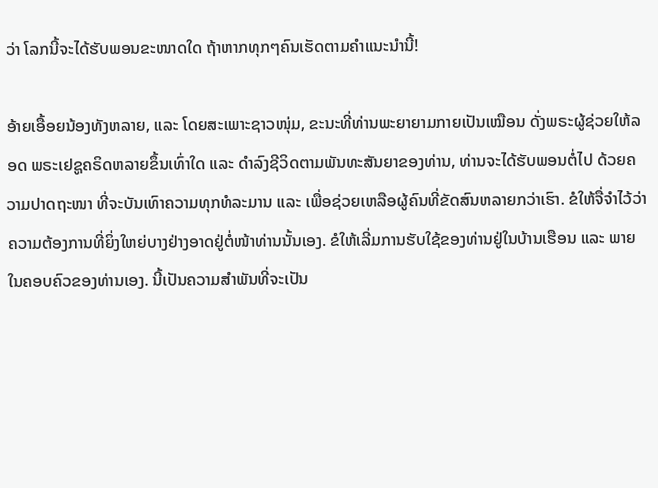ວ່າ ໂລກນີ້ຈະໄດ້ຮັບພອນຂະໜາດໃດ ຖ້າຫາກທຸກໆຄົນເຮັດຕາມຄຳແນະນຳນີ້!

ອ້າຍເອື້ອຍນ້ອງທັງຫລາຍ, ແລະ ໂດຍສະເພາະຊາວໜຸ່ມ, ຂະນະທີ່ທ່ານພະຍາຍາມກາຍເປັນເໝືອນ ດັ່ງພຣະຜູ້ຊ່ວຍໃຫ້ລອດ ພຣະເຢຊູຄຣິດຫລາຍຂຶ້ນເທົ່າໃດ ແລະ ດຳລົງຊີວິດຕາມພັນທະສັນຍາຂອງທ່ານ, ທ່ານຈະໄດ້ຮັບພອນຕໍ່ໄປ ດ້ວຍຄວາມປາດຖະໜາ ທີ່ຈະບັນເທົາຄວາມທຸກທໍລະມານ ແລະ ເພື່ອຊ່ວຍເຫລືອຜູ້ຄົນທີ່ຂັດສົນຫລາຍກວ່າເຮົາ. ຂໍໃຫ້ຈື່ຈຳໄວ້ວ່າ ຄວາມຕ້ອງການທີ່ຍິ່ງໃຫຍ່ບາງຢ່າງອາດຢູ່ຕໍ່ໜ້າທ່ານນັ້ນເອງ. ຂໍໃຫ້ເລີ່ມການຮັບໃຊ້ຂອງທ່ານຢູ່ໃນບ້ານເຮືອນ ແລະ ພາຍໃນຄອບຄົວຂອງທ່ານເອງ. ນີ້ເປັນຄວາມສຳພັນທີ່ຈະເປັນ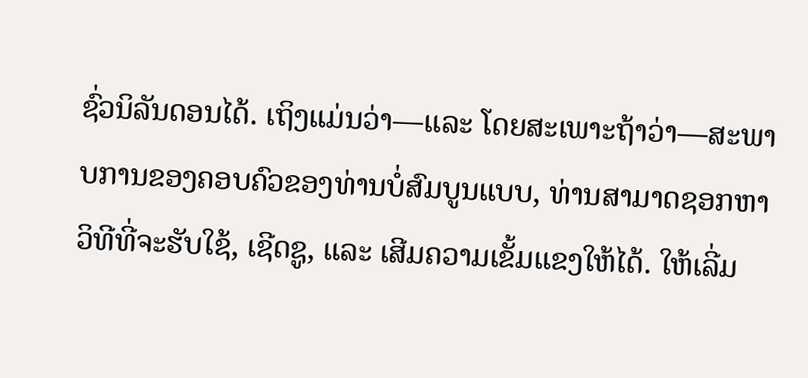ຊົ່ວນິລັນດອນໄດ້. ເຖິງແມ່ນວ່າ—ແລະ ໂດຍສະເພາະຖ້າວ່າ—ສະພາບການຂອງຄອບຄົວຂອງທ່ານບໍ່ສົມບູນແບບ, ທ່ານສາມາດຊອກຫາວິທີທີ່ຈະຮັບໃຊ້, ເຊີດຊູ, ແລະ ເສີມຄວາມເຂັ້ມແຂງໃຫ້ໄດ້. ໃຫ້ເລີ່ມ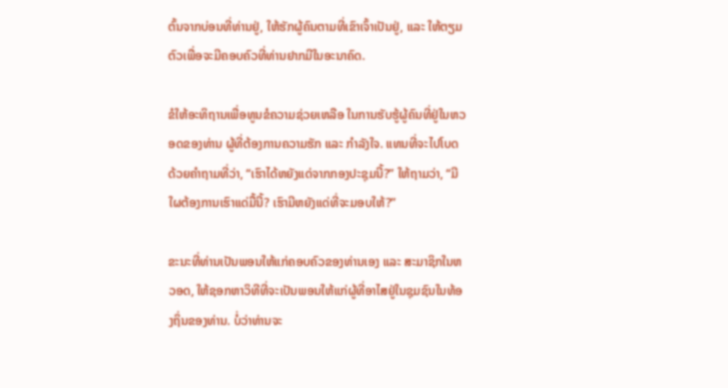ຕົ້ນຈາກບ່ອນທີ່ທ່ານຢູ່, ໃຫ້ຮັກຜູ້ຄົນຕາມທີ່ເຂົາເຈົ້າເປັນຢູ່, ແລະ ໃຫ້ຕຽມຕົວເພື່ອຈະມີຄອບຄົວທີ່ທ່ານຢາກມີໃນອະນາຄົດ.

ຂໍໃຫ້ອະທິຖານເພື່ອທູນຂໍຄວາມຊ່ວຍເຫລືອ ໃນການຮັບຮູ້ຜູ້ຄົນທີ່ຢູ່ໃນຫວອດຂອງທ່ານ ຜູ້ທີ່ຕ້ອງການຄວາມຮັກ ແລະ ກຳລັງໃຈ. ແທນທີ່ຈະໄປໂບດດ້ວຍຄຳຖາມທີ່ວ່າ, “ເຮົາໄດ້ຫຍັງແດ່ຈາກກອງປະຊຸມນີ້?” ໃຫ້ຖາມວ່າ, “ມີໃຜຕ້ອງການເຮົາແດ່ມື້ນີ້? ເຮົາມີຫຍັງແດ່ທີ່ຈະມອບໃຫ້?”

ຂະນະທີ່ທ່ານເປັນພອນໃຫ້ແກ່ຄອບຄົວຂອງທ່ານເອງ ແລະ ສະມາຊິກໃນຫວອດ, ໃຫ້ຊອກຫາວິທີທີ່ຈະເປັນພອນໃຫ້ແກ່ຜູ້ທີ່ອາໄສຢູ່ໃນຊຸມຊົນໃນທ້ອງຖິ່ນຂອງທ່ານ. ບໍ່ວ່າທ່ານຈະ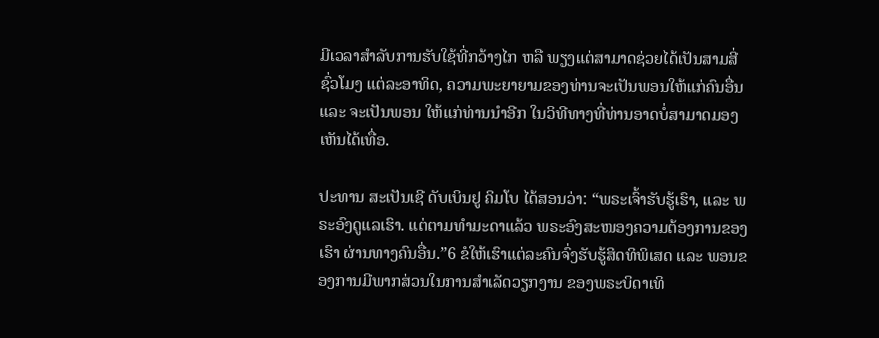ມີເວລາສຳລັບການຮັບໃຊ້ທີ່ກວ້າງໄກ ຫລື ພຽງແຕ່ສາມາດຊ່ວຍໄດ້ເປັນສາມສີ່ຊົ່ວໂມງ ແຕ່ລະອາທິດ, ຄວາມພະຍາຍາມຂອງທ່ານຈະເປັນພອນໃຫ້ແກ່ຄົນອື່ນ ແລະ ຈະເປັນພອນ ໃຫ້ແກ່ທ່ານນຳອີກ ໃນວິທີທາງທີ່ທ່ານອາດບໍ່ສາມາດມອງເຫັນໄດ້ເທື່ອ.

ປະທານ ສະເປັນເຊີ ດັບເບິນຢູ ຄິມໂບ ໄດ້ສອນວ່າ: “ພຣະເຈົ້າຮັບຮູ້ເຮົາ, ແລະ ພຣະອົງດູແລເຮົາ. ແຕ່ຕາມທຳມະດາແລ້ວ ພຣະອົງສະໜອງຄວາມຕ້ອງການຂອງເຮົາ ຜ່ານທາງຄົນອື່ນ.”6 ຂໍໃຫ້ເຮົາແຕ່ລະຄົນຈົ່ງຮັບຮູ້ສິດທິພິເສດ ແລະ ພອນຂອງການມີພາກສ່ວນໃນການສຳເລັດວຽກງານ ຂອງພຣະບິດາເທິ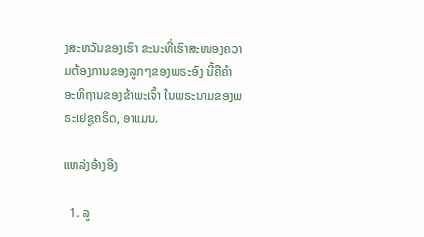ງສະຫວັນຂອງເຮົາ ຂະນະທີ່ເຮົາສະໜອງຄວາມຕ້ອງການຂອງລູກໆຂອງພຣະອົງ ນີ້ຄືຄຳອະທິຖານຂອງຂ້າພະເຈົ້າ ໃນພຣະນາມຂອງພຣະເຢຊູຄຣິດ, ອາແມນ.

ແຫລ່ງອ້າງອີງ

  1. ລູ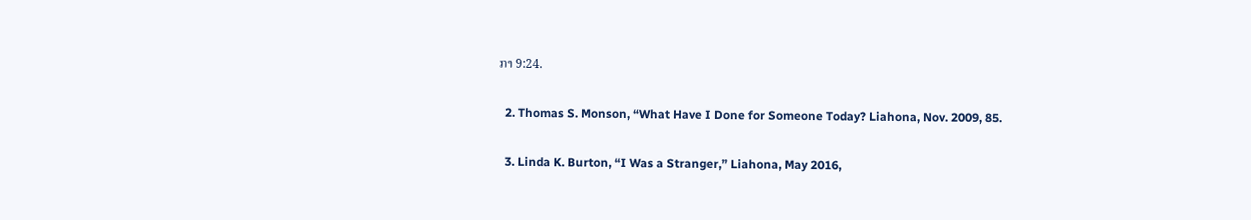ກາ 9:24.

  2. Thomas S. Monson, “What Have I Done for Someone Today? Liahona, Nov. 2009, 85.

  3. Linda K. Burton, “I Was a Stranger,” Liahona, May 2016,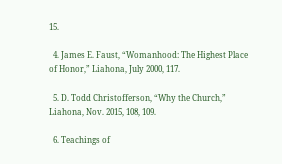15.

  4. James E. Faust, “Womanhood: The Highest Place of Honor,” Liahona, July 2000, 117.

  5. D. Todd Christofferson, “Why the Church,” Liahona, Nov. 2015, 108, 109.

  6. Teachings of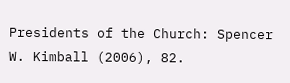Presidents of the Church: Spencer W. Kimball (2006), 82.